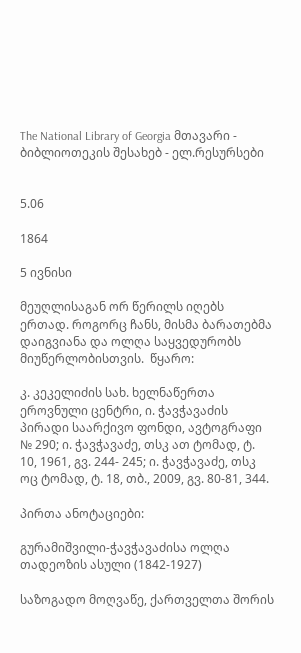The National Library of Georgia მთავარი - ბიბლიოთეკის შესახებ - ელ.რესურსები


5.06

1864

5 ივნისი

მეუღლისაგან ორ წერილს იღებს ერთად. როგორც ჩანს, მისმა ბარათებმა დაიგვიანა და ოლღა საყვედურობს მიუწერლობისთვის.  წყარო:

კ. კეკელიძის სახ. ხელნაწერთა ეროვნული ცენტრი, ი. ჭავჭავაძის პირადი საარქივო ფონდი, ავტოგრაფი № 290; ი. ჭავჭავაძე, თსკ ათ ტომად, ტ. 10, 1961, გვ. 244- 245; ი. ჭავჭავაძე, თსკ ოც ტომად, ტ. 18, თბ., 2009, გვ. 80-81, 344.

პირთა ანოტაციები:

გურამიშვილი-ჭავჭავაძისა ოლღა თადეოზის ასული (1842-1927)

საზოგადო მოღვაწე, ქართველთა შორის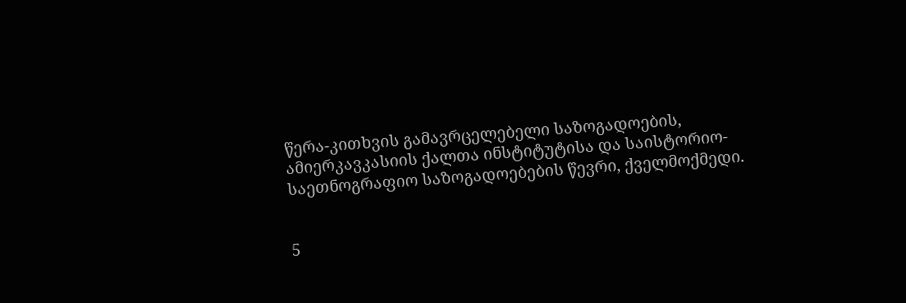წერა-კითხვის გამავრცელებელი საზოგადოების, ამიერკავკასიის ქალთა ინსტიტუტისა და საისტორიო-საეთნოგრაფიო საზოგადოებების წევრი, ქველმოქმედი.


5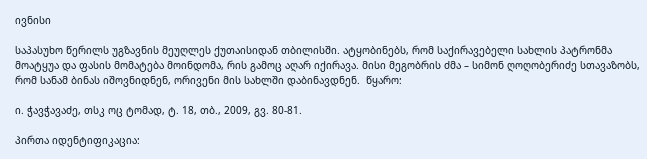ივნისი

საპასუხო წერილს უგზავნის მეუღლეს ქუთაისიდან თბილისში. ატყობინებს, რომ საქირავებელი სახლის პატრონმა მოატყუა და ფასის მომატება მოინდომა, რის გამოც აღარ იქირავა. მისი მეგობრის ძმა – სიმონ ღოღობერიძე სთავაზობს, რომ სანამ ბინას იშოვნიდნენ, ორივენი მის სახლში დაბინავდნენ.  წყარო:

ი. ჭავჭავაძე, თსკ ოც ტომად, ტ. 18, თბ., 2009, გვ. 80-81.

პირთა იდენტიფიკაცია: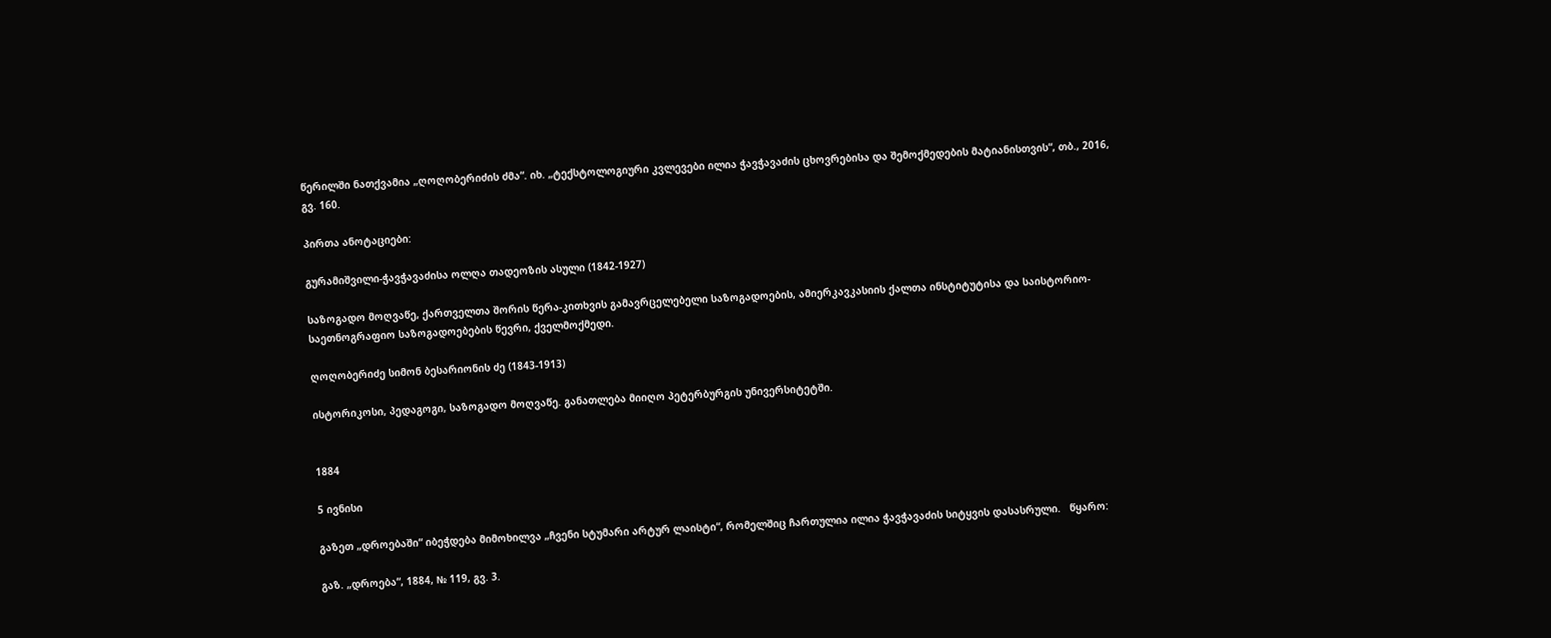წერილში ნათქვამია „ღოღობერიძის ძმა“. იხ. „ტექსტოლოგიური კვლევები ილია ჭავჭავაძის ცხოვრებისა და შემოქმედების მატიანისთვის“, თბ., 2016, გვ. 160.

პირთა ანოტაციები:

გურამიშვილი-ჭავჭავაძისა ოლღა თადეოზის ასული (1842-1927)

საზოგადო მოღვაწე, ქართველთა შორის წერა-კითხვის გამავრცელებელი საზოგადოების, ამიერკავკასიის ქალთა ინსტიტუტისა და საისტორიო-საეთნოგრაფიო საზოგადოებების წევრი, ქველმოქმედი.

ღოღობერიძე სიმონ ბესარიონის ძე (1843-1913)

ისტორიკოსი, პედაგოგი, საზოგადო მოღვაწე. განათლება მიიღო პეტერბურგის უნივერსიტეტში.


1884

5 ივნისი

გაზეთ „დროებაში“ იბეჭდება მიმოხილვა „ჩვენი სტუმარი არტურ ლაისტი“, რომელშიც ჩართულია ილია ჭავჭავაძის სიტყვის დასასრული.   წყარო:

გაზ. „დროება“, 1884, № 119, გვ. 3.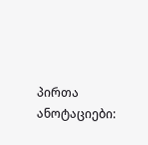პირთა ანოტაციები: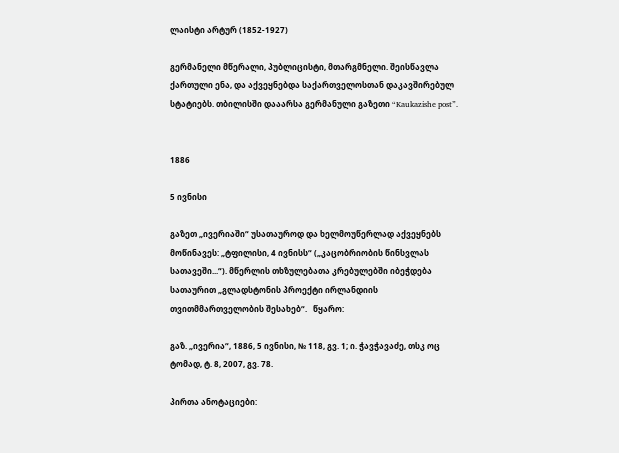ლაისტი არტურ (1852-1927)

გერმანელი მწერალი, პუბლიცისტი, მთარგმნელი. შეისწავლა ქართული ენა, და აქვეყნებდა საქართველოსთან დაკავშირებულ სტატიებს. თბილისში დააარსა გერმანული გაზეთი “Kaukazishe post”.


1886

5 ივნისი

გაზეთ „ივერიაში“ უსათაუროდ და ხელმოუწერლად აქვეყნებს მოწინავეს: „ტფილისი, 4 ივნისს“ („კაცობრიობის წინსვლას სათავეში...“). მწერლის თხზულებათა კრებულებში იბეჭდება სათაურით „გლადსტონის პროექტი ირლანდიის თვითმმართველობის შესახებ“.   წყარო:

გაზ. „ივერია“, 1886, 5 ივნისი, № 118, გვ. 1; ი. ჭავჭავაძე, თსკ ოც ტომად, ტ. 8, 2007, გვ. 78.

პირთა ანოტაციები: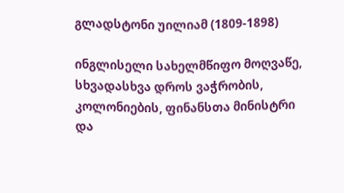გლადსტონი უილიამ (1809-1898)

ინგლისელი სახელმწიფო მოღვაწე, სხვადასხვა დროს ვაჭრობის, კოლონიების, ფინანსთა მინისტრი და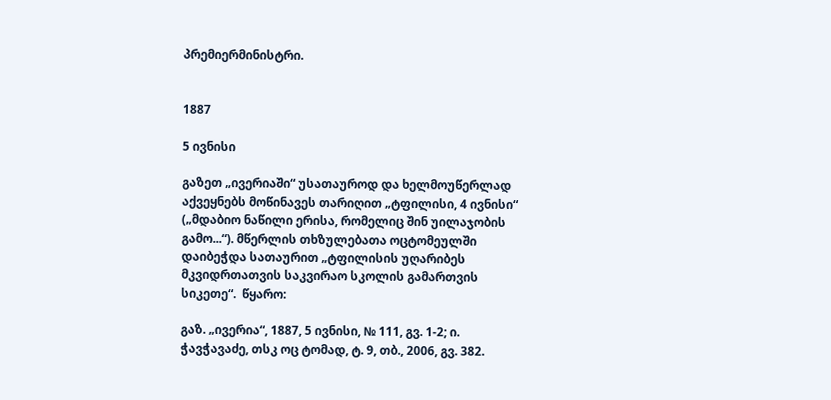პრემიერმინისტრი.


1887

5 ივნისი

გაზეთ „ივერიაში“ უსათაუროდ და ხელმოუწერლად აქვეყნებს მოწინავეს თარიღით „ტფილისი, 4 ივნისი“ („მდაბიო ნაწილი ერისა, რომელიც შინ უილაჯობის გამო...“). მწერლის თხზულებათა ოცტომეულში დაიბეჭდა სათაურით „ტფილისის უღარიბეს მკვიდრთათვის საკვირაო სკოლის გამართვის სიკეთე“.  წყარო:

გაზ. „ივერია“, 1887, 5 ივნისი, № 111, გვ. 1-2; ი. ჭავჭავაძე, თსკ ოც ტომად, ტ. 9, თბ., 2006, გვ. 382.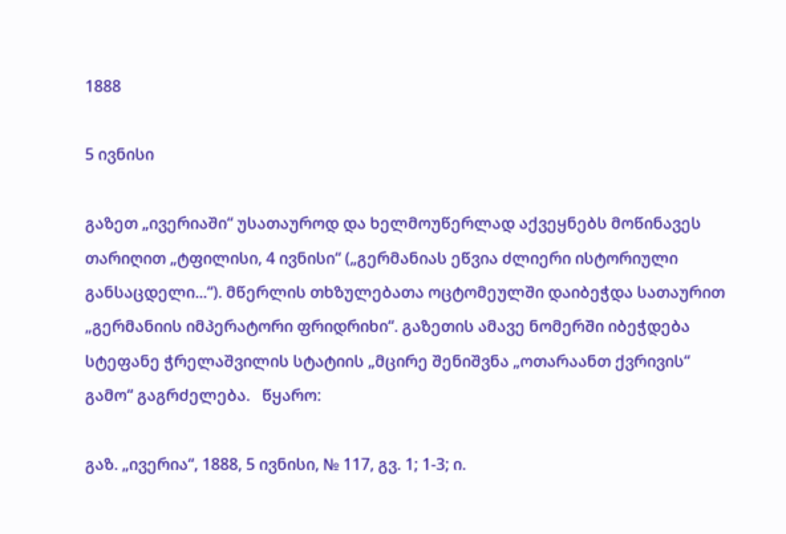1888

5 ივნისი

გაზეთ „ივერიაში“ უსათაუროდ და ხელმოუწერლად აქვეყნებს მოწინავეს თარიღით „ტფილისი, 4 ივნისი“ („გერმანიას ეწვია ძლიერი ისტორიული განსაცდელი...“). მწერლის თხზულებათა ოცტომეულში დაიბეჭდა სათაურით „გერმანიის იმპერატორი ფრიდრიხი“. გაზეთის ამავე ნომერში იბეჭდება სტეფანე ჭრელაშვილის სტატიის „მცირე შენიშვნა „ოთარაანთ ქვრივის“ გამო“ გაგრძელება.   წყარო:

გაზ. „ივერია“, 1888, 5 ივნისი, № 117, გვ. 1; 1-3; ი.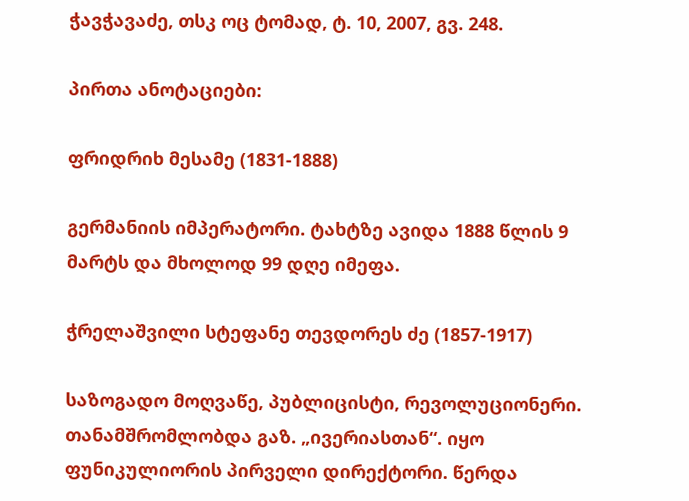ჭავჭავაძე, თსკ ოც ტომად, ტ. 10, 2007, გვ. 248.

პირთა ანოტაციები:

ფრიდრიხ მესამე (1831-1888)

გერმანიის იმპერატორი. ტახტზე ავიდა 1888 წლის 9 მარტს და მხოლოდ 99 დღე იმეფა.

ჭრელაშვილი სტეფანე თევდორეს ძე (1857-1917)

საზოგადო მოღვაწე, პუბლიცისტი, რევოლუციონერი. თანამშრომლობდა გაზ. „ივერიასთან“. იყო ფუნიკულიორის პირველი დირექტორი. წერდა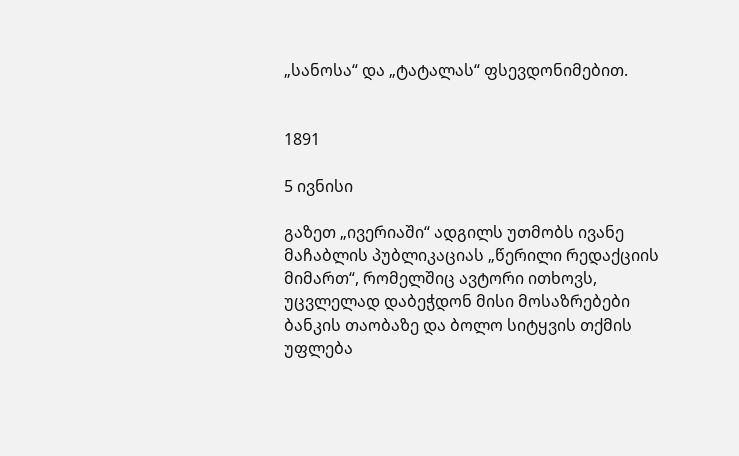„სანოსა“ და „ტატალას“ ფსევდონიმებით.


1891

5 ივნისი

გაზეთ „ივერიაში“ ადგილს უთმობს ივანე მაჩაბლის პუბლიკაციას „წერილი რედაქციის მიმართ“, რომელშიც ავტორი ითხოვს, უცვლელად დაბეჭდონ მისი მოსაზრებები ბანკის თაობაზე და ბოლო სიტყვის თქმის უფლება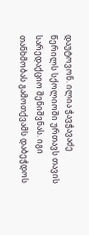დაუტოვონ. ილია ჭავჭავაძე წერილს სქოლიოში ურთავს თავის სარედაქციო შენიშვნას. იგი თანხმობას გამოთქვამს დაბეჭდოს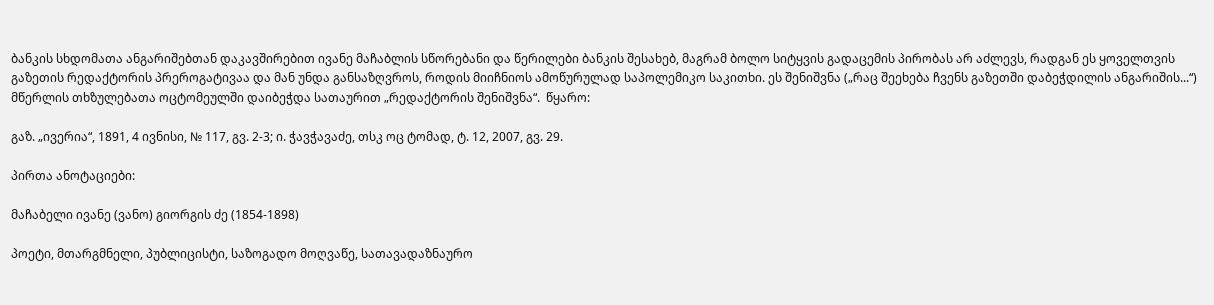ბანკის სხდომათა ანგარიშებთან დაკავშირებით ივანე მაჩაბლის სწორებანი და წერილები ბანკის შესახებ, მაგრამ ბოლო სიტყვის გადაცემის პირობას არ აძლევს, რადგან ეს ყოველთვის გაზეთის რედაქტორის პრეროგატივაა და მან უნდა განსაზღვროს, როდის მიიჩნიოს ამოწურულად საპოლემიკო საკითხი. ეს შენიშვნა („რაც შეეხება ჩვენს გაზეთში დაბეჭდილის ანგარიშის...“) მწერლის თხზულებათა ოცტომეულში დაიბეჭდა სათაურით „რედაქტორის შენიშვნა“.  წყარო:

გაზ. „ივერია“, 1891, 4 ივნისი, № 117, გვ. 2-3; ი. ჭავჭავაძე, თსკ ოც ტომად, ტ. 12, 2007, გვ. 29.

პირთა ანოტაციები:

მაჩაბელი ივანე (ვანო) გიორგის ძე (1854-1898)

პოეტი, მთარგმნელი, პუბლიცისტი, საზოგადო მოღვაწე, სათავადაზნაურო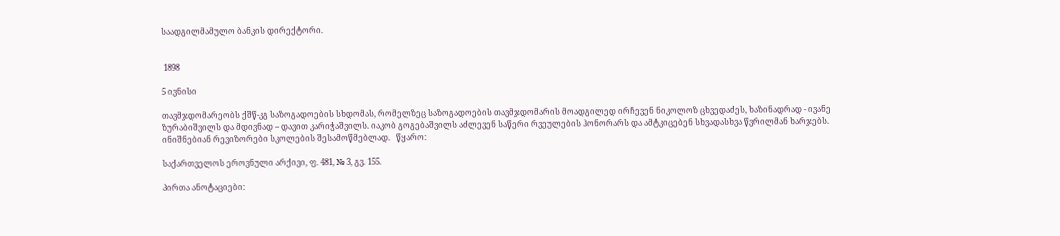საადგილმამულო ბანკის დირექტორი.


 1898

5 ივნისი

თავმჯდომარეობს ქშწ-კგ საზოგადოების სხდომას, რომელზეც საზოგადოების თავმჯდომარის მოადგილედ ირჩევენ ნიკოლოზ ცხვედაძეს, ხაზინადრად - ივანე ზურაბიშვილს და მდივნად – დავით კარიჭაშვილს. იაკობ გოგებაშვილს აძლევენ საწერი რვეულების ჰონორარს და ამტკიცებენ სხვადასხვა წვრილმან ხარჯებს. ინიშნებიან რევიზორები სკოლების შესამოწმებლად.   წყარო:

საქართველოს ეროვნული არქივი, ფ. 481, № 3, გვ. 155.

პირთა ანოტაციები: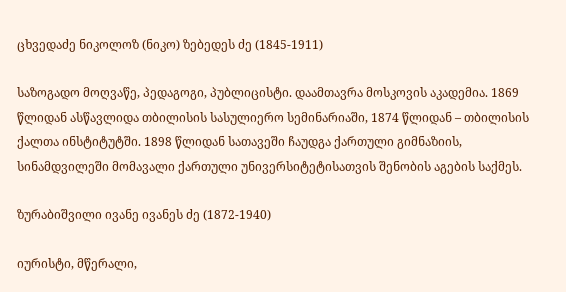ცხვედაძე ნიკოლოზ (ნიკო) ზებედეს ძე (1845-1911)

საზოგადო მოღვაწე, პედაგოგი, პუბლიცისტი. დაამთავრა მოსკოვის აკადემია. 1869 წლიდან ასწავლიდა თბილისის სასულიერო სემინარიაში, 1874 წლიდან – თბილისის ქალთა ინსტიტუტში. 1898 წლიდან სათავეში ჩაუდგა ქართული გიმნაზიის, სინამდვილეში მომავალი ქართული უნივერსიტეტისათვის შენობის აგების საქმეს.

ზურაბიშვილი ივანე ივანეს ძე (1872-1940)

იურისტი, მწერალი,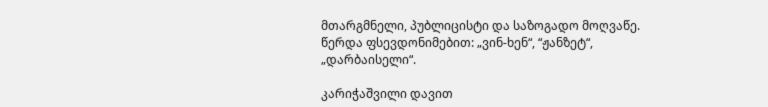მთარგმნელი, პუბლიცისტი და საზოგადო მოღვაწე. წერდა ფსევდონიმებით: „ვინ-ხენ“, “ჟანზეტ“, „დარბაისელი“.

კარიჭაშვილი დავით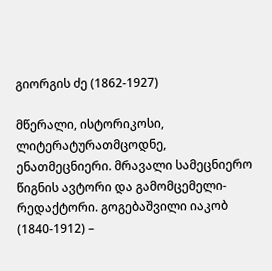გიორგის ძე (1862-1927)

მწერალი, ისტორიკოსი, ლიტერატურათმცოდნე, ენათმეცნიერი. მრავალი სამეცნიერო წიგნის ავტორი და გამომცემელი-რედაქტორი. გოგებაშვილი იაკობ (1840-1912) –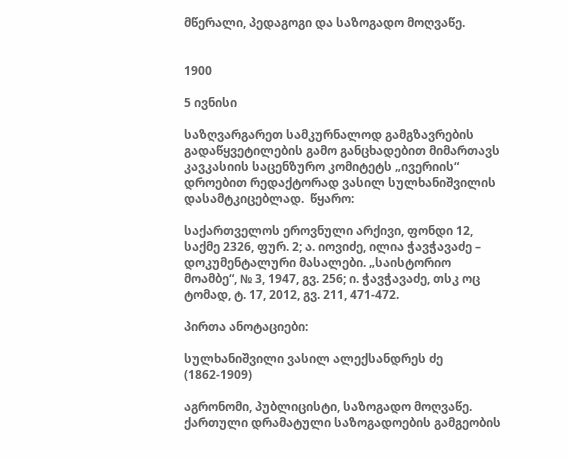მწერალი, პედაგოგი და საზოგადო მოღვაწე.


1900

5 ივნისი

საზღვარგარეთ სამკურნალოდ გამგზავრების გადაწყვეტილების გამო განცხადებით მიმართავს კავკასიის საცენზურო კომიტეტს „ივერიის“ დროებით რედაქტორად ვასილ სულხანიშვილის დასამტკიცებლად.  წყარო:

საქართველოს ეროვნული არქივი, ფონდი 12, საქმე 2326, ფურ. 2; ა. იოვიძე, ილია ჭავჭავაძე – დოკუმენტალური მასალები. „საისტორიო მოამბე“, № 3, 1947, გვ. 256; ი. ჭავჭავაძე, თსკ ოც ტომად, ტ. 17, 2012, გვ. 211, 471-472.

პირთა ანოტაციები:

სულხანიშვილი ვასილ ალექსანდრეს ძე (1862-1909)

აგრონომი, პუბლიცისტი, საზოგადო მოღვაწე. ქართული დრამატული საზოგადოების გამგეობის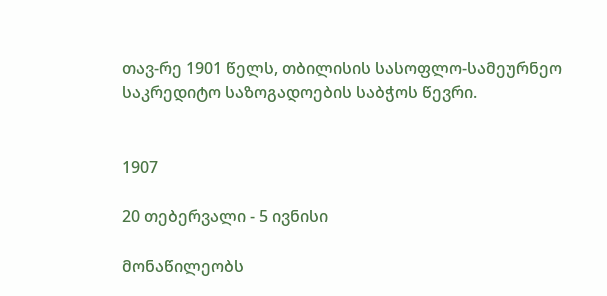თავ-რე 1901 წელს, თბილისის სასოფლო-სამეურნეო საკრედიტო საზოგადოების საბჭოს წევრი.


1907

20 თებერვალი - 5 ივნისი

მონაწილეობს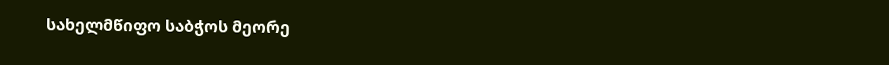სახელმწიფო საბჭოს მეორე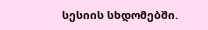სესიის სხდომებში.